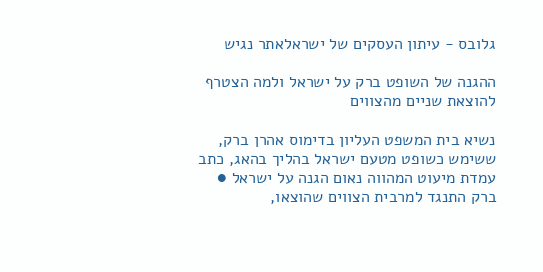גלובס - עיתון העסקים של ישראלאתר נגיש

ההגנה של השופט ברק על ישראל ולמה הצטרף להוצאת שניים מהצווים

נשיא בית המשפט העליון בדימוס אהרן ברק, ששימש כשופט מטעם ישראל בהליך בהאג, כתב עמדת מיעוט המהווה נאום הגנה על ישראל ● ברק התנגד למרבית הצווים שהוצאו,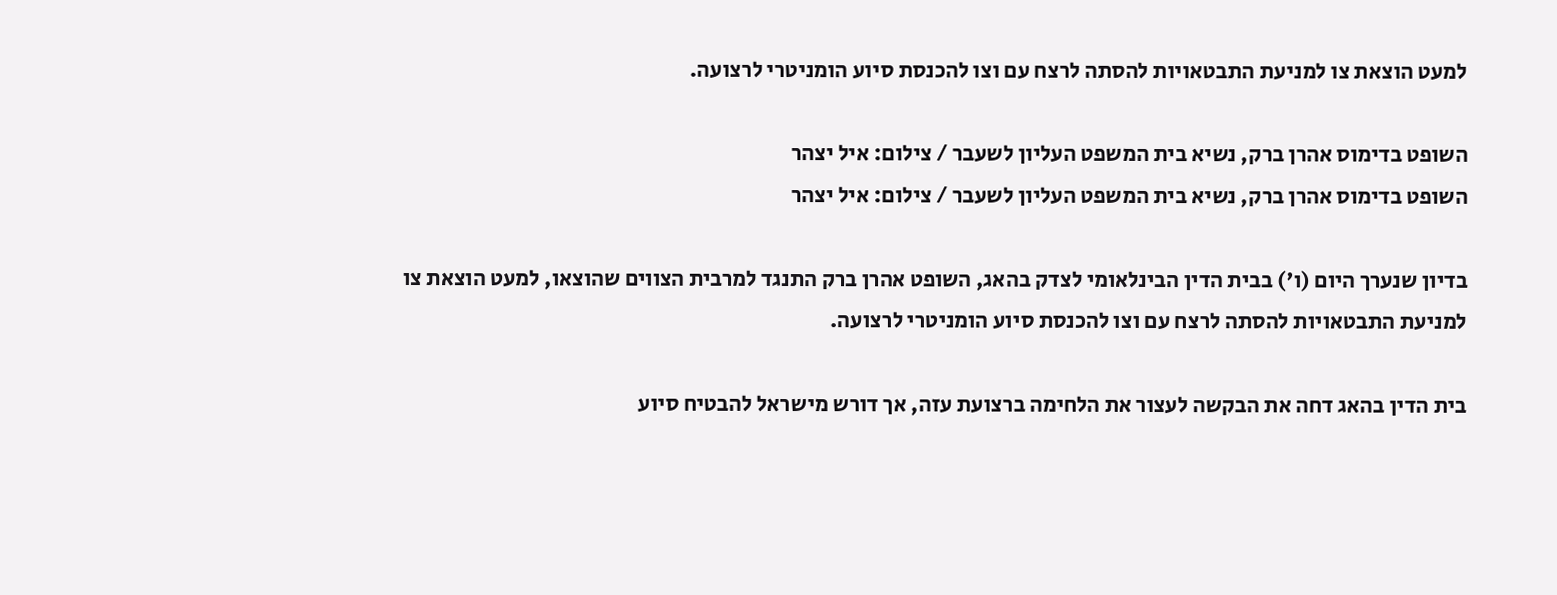למעט הוצאת צו למניעת התבטאויות להסתה לרצח עם וצו להכנסת סיוע הומניטרי לרצועה.

השופט בדימוס אהרן ברק, נשיא בית המשפט העליון לשעבר / צילום: איל יצהר
השופט בדימוס אהרן ברק, נשיא בית המשפט העליון לשעבר / צילום: איל יצהר

בדיון שנערך היום (ו') בבית הדין הבינלאומי לצדק בהאג, השופט אהרן ברק התנגד למרבית הצווים שהוצאו, למעט הוצאת צו למניעת התבטאויות להסתה לרצח עם וצו להכנסת סיוע הומניטרי לרצועה.

בית הדין בהאג דחה את הבקשה לעצור את הלחימה ברצועת עזה, אך דורש מישראל להבטיח סיוע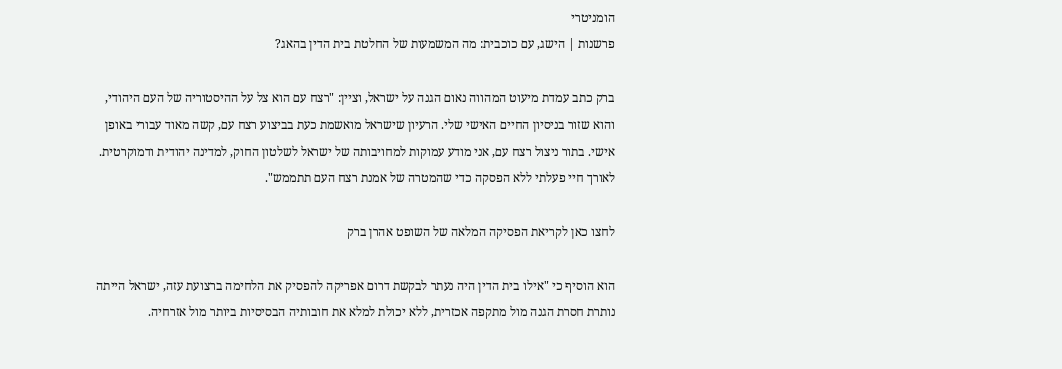הומניטרי
פרשנות | הישג, עם כוכבית: מה המשמעות של החלטת בית הדין בהאג?

ברק כתב עמדת מיעוט המהווה נאום הגנה על ישראל, וציין: "רצח עם הוא צל על ההיסטוריה של העם היהודי, והוא שזור בניסיון החיים האישי שלי. הרעיון שישראל מואשמת כעת בביצוע רצח עם, קשה מאוד עבורי באופן אישי. בתור ניצול רצח עם, אני מודע עמוקות למחויבותה של ישראל לשלטון החוק, למדינה יהודית ודמוקרטית. לאורך חיי פעלתי ללא הפסקה כדי שהמטרה של אמנת רצח העם תתממש".

לחצו כאן לקריאת הפסיקה המלאה של השופט אהרן ברק

הוא הוסיף כי "אילו בית הדין היה נעתר לבקשת דרום אפריקה להפסיק את הלחימה ברצועת עזה, ישראל הייתה נותרת חסרת הגנה מול מתקפה אכזרית, ללא יכולת למלא את חובותיה הבסיסיות ביותר מול אזרחיה.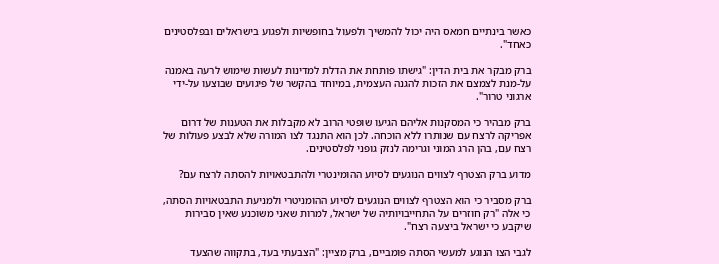כאשר בינתיים חמאס היה יכול להמשיך ולפעול בחופשיות ולפגוע בישראלים ובפלסטינים כאחד".

ברק מבקר את בית הדין: "גישתו פותחת את הדלת למדינות לעשות שימוש לרעה באמנה על-מנת לצמצם את הזכות להגנה העצמית, במיוחד בהקשר של פיגועים שבוצעו על-ידי ארגוני טרור".

ברק מבהיר כי המסקנות אליהם הגיעו שופטי הרוב לא מקבלות את הטענות של דרום אפריקה לרצח עם שנותרו ללא הוכחה. לכן הוא התנגד לצו המורה שלא לבצע פעולות של רצח עם, בהן הרג המוני וגרימה לנזק גופני לפלסטינים.

מדוע ברק הצטרף לצווים הנוגעים לסיוע ההומינטרי ולהתבטאויות להסתה לרצח עם?

ברק מסביר כי הוא הצטרף לצווים הנוגעים לסיוע ההומניטרי ולמניעת התבטאויות הסתה, כי אלה "רק חוזרים על התחייבויותיה של ישראל, למרות שאני משוכנע שאין סבירות שיקבע כי ישראל ביצעה רצח".

לגבי הצו הנוגע למעשי הסתה פומביים, ברק מציין: "הצבעתי בעד, בתקווה שהצעד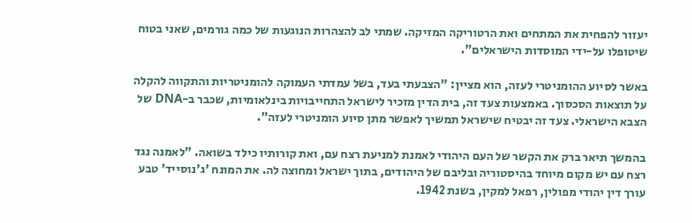יעזור להפחית את המתחים ואת הרטוריקה המזיקה. שמתי לב להצהרות הנוגעות של כמה גורמים, שאני בטוח שיטופלו על-ידי המוסדות הישראלים".

באשר לסיוע ההומניטרי לעזה, הוא מציין: "הצבעתי בעד, בשל עמדתי העמוקה להומניטריות והתקווה להקלה על תוצאות הסכסוך. באמצעות צעד זה, בית הדין מזכיר לישראל התחייבויות בינלאומיות, שכבר ב-DNA של הצבא הישראלי. צעד זה יבטיח שישראל תמשיך לאפשר מתן סיוע הומניטרי לעזה".

בהמשך תיאר ברק את הקשר של העם היהודי לאמנת למניעת רצח עם, ואת קורותיו כילד בשואה. "לאמנה נגד רצח עם יש מקום מיוחד בהיסטוריה ובליבם של היהודים, בתוך ישראל ומחוצה לה. את המונח 'ג'נוסייד' טבע עורך דין יהודי מפולין, רפאל למקין, בשנת 1942.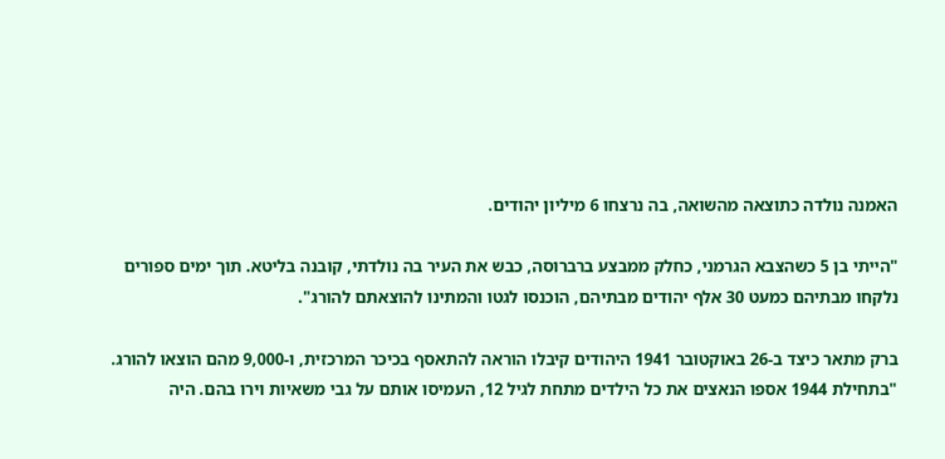האמנה נולדה כתוצאה מהשואה, בה נרצחו 6 מיליון יהודים.

"הייתי בן 5 כשהצבא הגרמני, כחלק ממבצע ברברוסה, כבש את העיר בה נולדתי, קובנה בליטא. תוך ימים ספורים נלקחו מבתיהם כמעט 30 אלף יהודים מבתיהם, הוכנסו לגטו והמתינו להוצאתם להורג".

ברק מתאר כיצד ב-26 באוקטובר 1941 היהודים קיבלו הוראה להתאסף בכיכר המרכזית, ו-9,000 מהם הוצאו להורג. "בתחילת 1944 אספו הנאצים את כל הילדים מתחת לגיל 12, העמיסו אותם על גבי משאיות וירו בהם. היה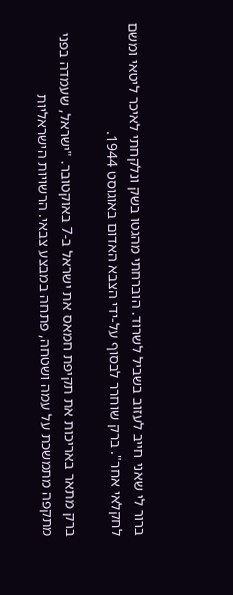ברור לי שאני חייב לעזוב בשביל לשרוד. הוברחתי מהגטו בשק ונלקחתי לאיכר ליטאי ומשם לחקלאי אחר". ברק שוחרר לבסוף על-ידי הצבא האדום באוגוסט 1944.

ברק מתאר באריכות את תקיפת חמאס את ישראל ב-7 באוקטובר. "ישראל, שעמדה בפני מתקפה מתמשכת על עמה ושטחה, פתחה במבצע צבאי. הרשויות הישראליות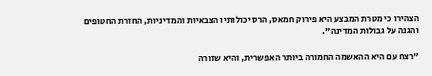הצהירו כי מטרת המבצע היא פירוק חמאס, הרס יכולותיו הצבאיות והמדיניות, החזרת החטופים והגנה על גבולות המדינה".

"רצח עם היא ההאשמה החמורה ביותר האפשרית, והיא שזורה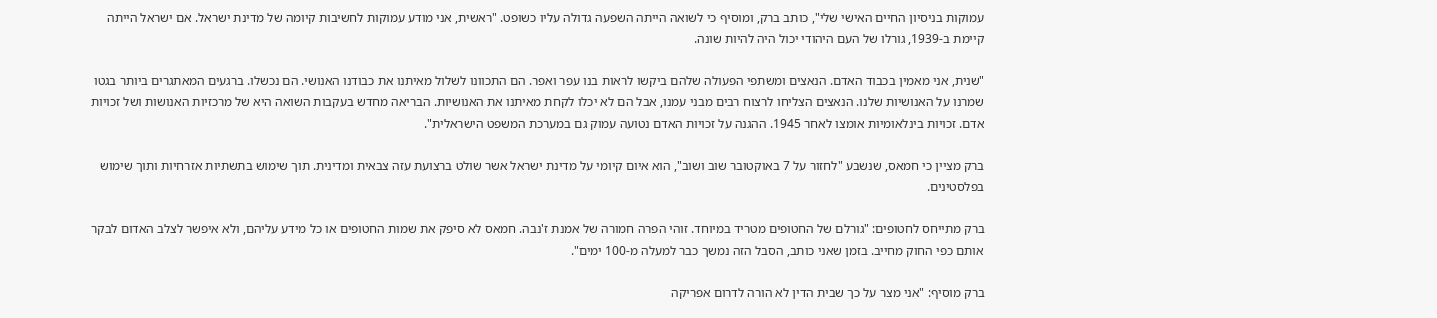עמוקות בניסיון החיים האישי שלי", כותב ברק, ומוסיף כי לשואה הייתה השפעה גדולה עליו כשופט. "ראשית, אני מודע עמוקות לחשיבות קיומה של מדינת ישראל. אם ישראל הייתה קיימת ב-1939, גורלו של העם היהודי יכול היה להיות שונה.

"שנית, אני מאמין בכבוד האדם. הנאצים ומשתפי הפעולה שלהם ביקשו לראות בנו עפר ואפר. הם התכוונו לשלול מאיתנו את כבודנו האנושי. הם נכשלו. ברגעים המאתגרים ביותר בגטו שמרנו על האנושיות שלנו. הנאצים הצליחו לרצוח רבים מבני עמנו, אבל הם לא יכלו לקחת מאיתנו את האנושיות. הבריאה מחדש בעקבות השואה היא של מרכזיות האנושות ושל זכויות אדם. זכויות בינלאומיות אומצו לאחר 1945. ההגנה על זכויות האדם נטועה עמוק גם במערכת המשפט הישראלית".

ברק מציין כי חמאס, שנשבע "לחזור על 7 באוקטובר שוב ושוב", הוא איום קיומי על מדינת ישראל אשר שולט ברצועת עזה צבאית ומדינית. תוך שימוש בתשתיות אזרחיות ותוך שימוש בפלסטינים.

ברק מתייחס לחטופים: "גורלם של החטופים מטריד במיוחד. זוהי הפרה חמורה של אמנת ז'נבה. חמאס לא סיפק את שמות החטופים או כל מידע עליהם, ולא איפשר לצלב האדום לבקר אותם כפי החוק מחייב. בזמן שאני כותב, הסבל הזה נמשך כבר למעלה מ-100 ימים".

ברק מוסיף: "אני מצר על כך שבית הדין לא הורה לדרום אפריקה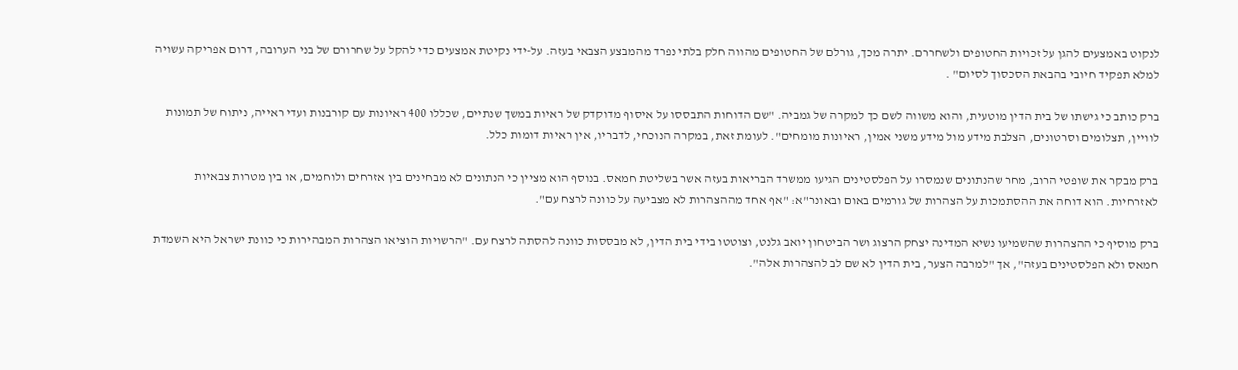לנקוט באמצעים להגן על זכויות החטופים ולשחררם. יתרה מכך, גורלם של החטופים מהווה חלק בלתי נפרד מהמבצע הצבאי בעזה. על-ידי נקיטת אמצעים כדי להקל על שחרורם של בני הערובה, דרום אפריקה עשויה למלא תפקיד חיובי בהבאת הסכסוך לסיום" .

ברק כותב כי גישתו של בית הדין מוטעית, והוא משווה לשם כך למקרה של גמביה. "שם הדוחות התבססו על איסוף מדוקדק של ראיות במשך שנתיים, שכללו 400 ראיונות עם קורבנות ועדי ראייה, ניתוח של תמונות לוויין, תצלומים וסרטונים, הצלבת מידע מול מידע משני אמין, ראיונות מומחים". לעומת זאת, במקרה הנוכחי, לדבריו, אין ראיות דומות כלל.

ברק מבקר את שופטי הרוב, מחר שהנתונים שנמסרו על הפלסטינים הגיעו ממשרד הבריאות בעזה אשר בשליטת חמאס. בנוסף הוא מציין כי הנתונים לא מבחינים בין אזרחים ולוחמים, או בין מטרות צבאיות לאזרחיות. הוא דוחה את ההסתמכות על הצהרות של גורמים באום ובאונר"א: "אף אחד מההצהרות לא מצביעה על כוונה לרצח עם".

ברק מוסיף כי ההצהרות שהשמיעו נשיא המדינה יצחק הרצוג ושר הביטחון יואב גלנט, וצוטטו בידי בית הדין, לא מבססות כוונה להסתה לרצח עם. "הרשויות הוציאו הצהרות המבהירות כי כוונת ישראל היא השמדת חמאס ולא הפלסטינים בעזה", אך "למרבה הצער, בית הדין לא שם לב להצהרות אלה".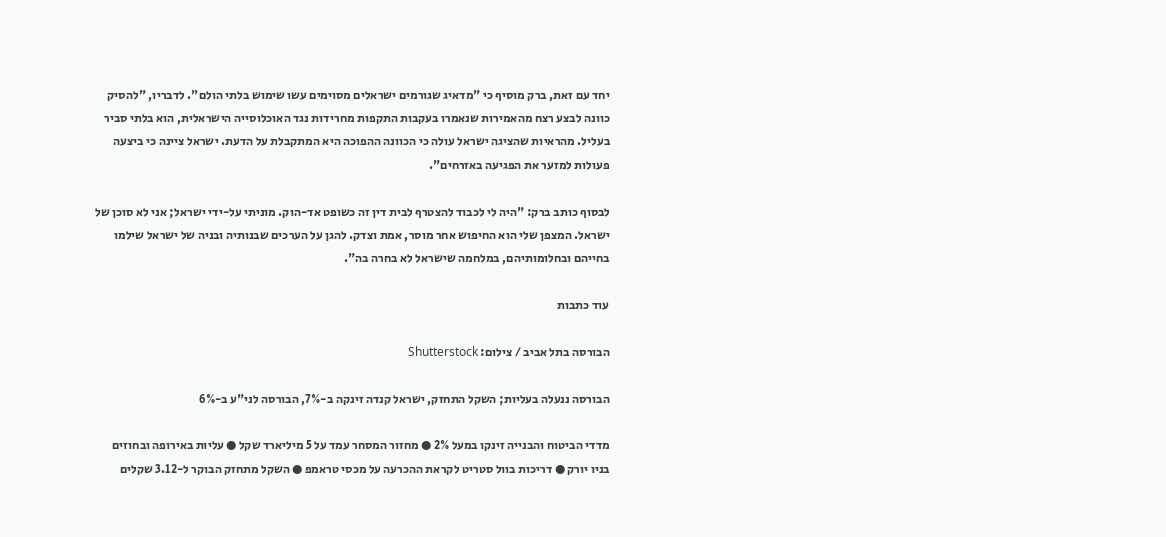יחד עם זאת, ברק מוסיף כי "מדאיג שגורמים ישראלים מסוימים עשו שימוש בלתי הולם". לדבריו, "להסיק כוונה לבצע רצח מהאמירות שנאמרו בעקבות התקפות מחרידות נגד האוכלוסייה הישראלית, הוא בלתי סביר בעליל. מהראיות שהציגה ישראל עולה כי הכוונה ההפוכה היא המתקבלת על הדעת. ישראל ציינה כי ביצעה פעולות למזער את הפגיעה באזרחים".

לבסוף כותב ברק: "היה לי לכבוד להצטרף לבית דין זה כשופט אד-הוק. מוניתי על-ידי ישראל; אני לא סוכן של ישראל. המצפן שלי הוא החיפוש אחר מוסר, אמת וצדק. להגן על הערכים שבנותיה ובניה של ישראל שילמו בחייהם ובחלומותיהם, במלחמה שישראל לא בחרה בה".

עוד כתבות

הבורסה בתל אביב / צילום: Shutterstock

הבורסה ננעלה בעליות; השקל התחזק, ישראל קנדה זינקה ב-7%, הבורסה לני"ע ב-6%

מדדי הביטוח והבנייה זינקו במעל 2% ● מחזור המסחר עמד על 5 מיליארד שקל ● עליות באירופה ובחוזים בניו יורק ● דריכות בוול סטריט לקראת ההכרעה על מכסי טראמפ ● השקל מתחזק הבוקר ל-3.12 שקלים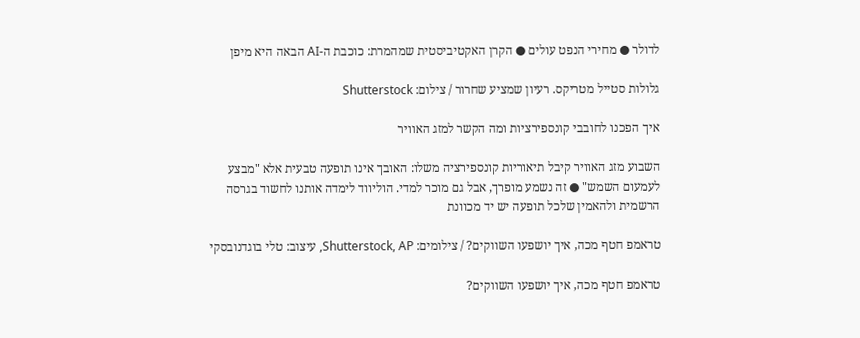לדולר ● מחירי הנפט עולים ● הקרן האקטיביסטית שמהמרת: כוכבת ה-AI הבאה היא מיפן

גלולות סטייל מטריקס. רעיון שמציע שחרור / צילום: Shutterstock

איך הפכנו לחובבי קונספירציות ומה הקשר למזג האוויר

השבוע מזג האוויר קיבל תיאוריות קונספירציה משלו: האובך אינו תופעה טבעית אלא "מבצע לעמעום השמש" ● זה נשמע מופרך, אבל גם מוכר למדי. הוליווד לימדה אותנו לחשוד בגרסה הרשמית ולהאמין שלכל תופעה יש יד מכוונת

טראמפ חטף מכה, איך יושפעו השווקים? / צילומים: Shutterstock, AP, עיצוב: טלי בוגדנובסקי

טראמפ חטף מכה, איך יושפעו השווקים?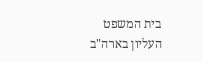בית המשפט העליון בארה"ב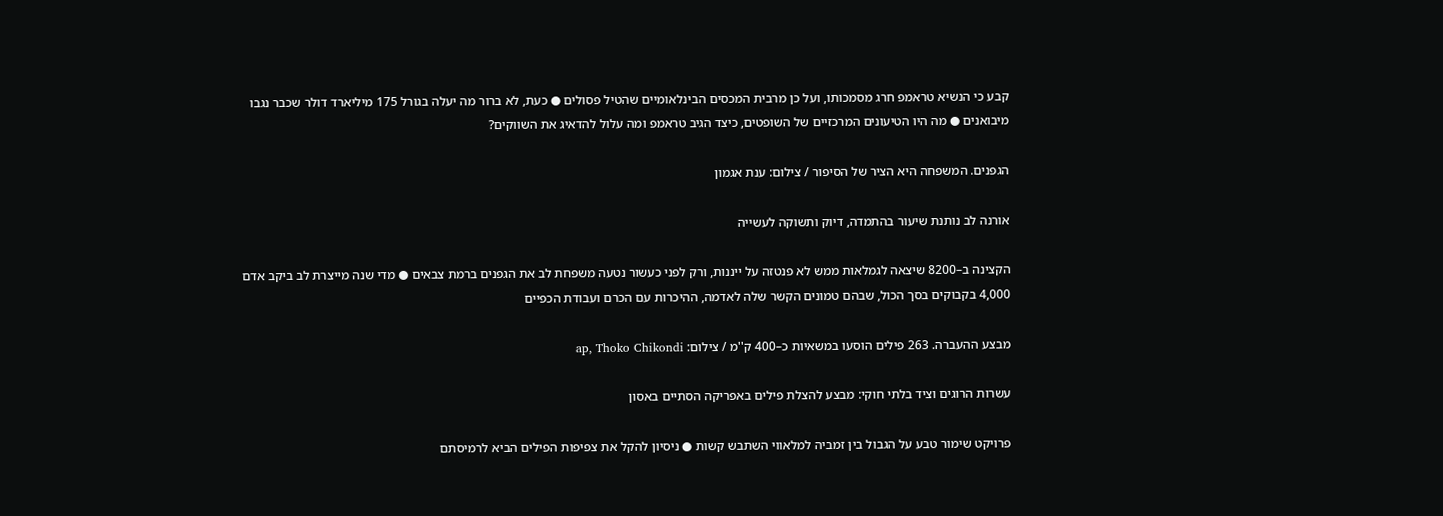קבע כי הנשיא טראמפ חרג מסמכותו, ועל כן מרבית המכסים הבינלאומיים שהטיל פסולים ● כעת, לא ברור מה יעלה בגורל 175 מיליארד דולר שכבר נגבו מיבואנים ● מה היו הטיעונים המרכזיים של השופטים, כיצד הגיב טראמפ ומה עלול להדאיג את השווקים?

הגפנים. המשפחה היא הציר של הסיפור / צילום: ענת אגמון

אורנה לב נותנת שיעור בהתמדה, דיוק ותשוקה לעשייה

הקצינה ב–8200 שיצאה לגמלאות ממש לא פנטזה על ייננות, ורק לפני כעשור נטעה משפחת לב את הגפנים ברמת צבאים ● מדי שנה מייצרת לב ביקב אדם 4,000 בקבוקים בסך הכול, שבהם טמונים הקשר שלה לאדמה, ההיכרות עם הכרם ועבודת הכפיים

מבצע ההעברה. 263 פילים הוסעו במשאיות כ–400 ק''מ / צילום: ap, Thoko Chikondi

עשרות הרוגים וציד בלתי חוקי: מבצע להצלת פילים באפריקה הסתיים באסון

פרויקט שימור טבע על הגבול בין זמביה למלאווי השתבש קשות ● ניסיון להקל את צפיפות הפילים הביא לרמיסתם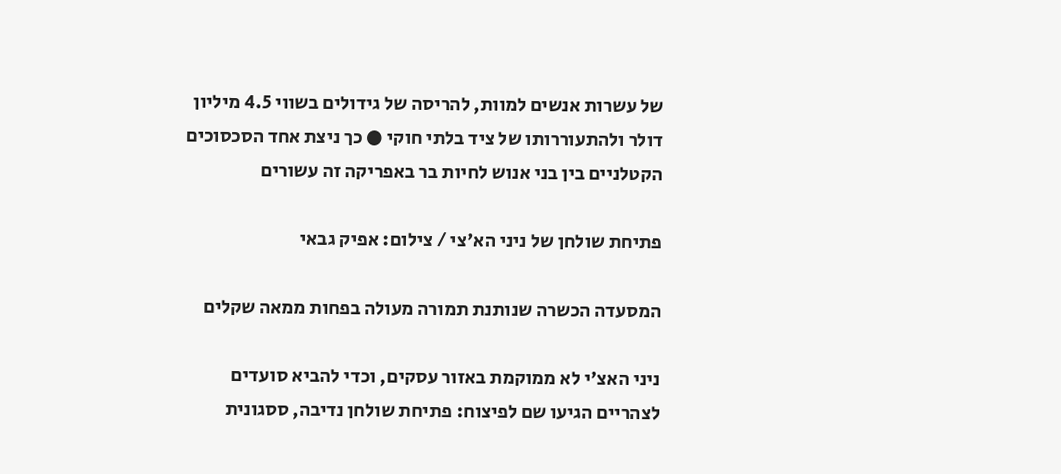של עשרות אנשים למוות, להריסה של גידולים בשווי 4.5 מיליון דולר ולהתעוררותו של ציד בלתי חוקי ● כך ניצת אחד הסכסוכים הקטלניים בין בני אנוש לחיות בר באפריקה זה עשורים

פתיחת שולחן של ניני הא'צי / צילום: אפיק גבאי

המסעדה הכשרה שנותנת תמורה מעולה בפחות ממאה שקלים

ניני האצ'י לא ממוקמת באזור עסקים, וכדי להביא סועדים לצהריים הגיעו שם לפיצוח: פתיחת שולחן נדיבה, ססגונית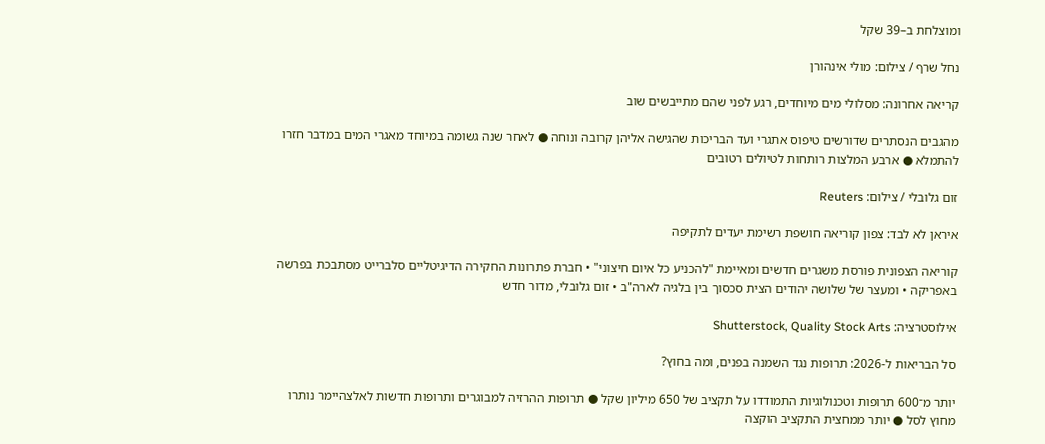ומוצלחת ב–39 שקל

נחל שרף / צילום: מולי אינהורן

קריאה אחרונה: מסלולי מים מיוחדים, רגע לפני שהם מתייבשים שוב

מהגבים הנסתרים שדורשים טיפוס אתגרי ועד הבריכות שהגישה אליהן קרובה ונוחה ● לאחר שנה גשומה במיוחד מאגרי המים במדבר חזרו להתמלא ● ארבע המלצות רותחות לטיולים רטובים

זום גלובלי / צילום: Reuters

איראן לא לבד: צפון קוריאה חושפת רשימת יעדים לתקיפה

קוריאה הצפונית פורסת משגרים חדשים ומאיימת "להכניע כל איום חיצוני" • חברת פתרונות החקירה הדיגיטליים סלברייט מסתבכת בפרשה באפריקה • ומעצר של שלושה יהודים הצית סכסוך בין בלגיה לארה"ב • זום גלובלי, מדור חדש

אילוסטרציה: Shutterstock, Quality Stock Arts

סל הבריאות ל-2026: תרופות נגד השמנה בפנים, ומה בחוץ?

יותר מ־600 תרופות וטכנולוגיות התמודדו על תקציב של 650 מיליון שקל ● תרופות ההרזיה למבוגרים ותרופות חדשות לאלצהיימר נותרו מחוץ לסל ● יותר ממחצית התקציב הוקצה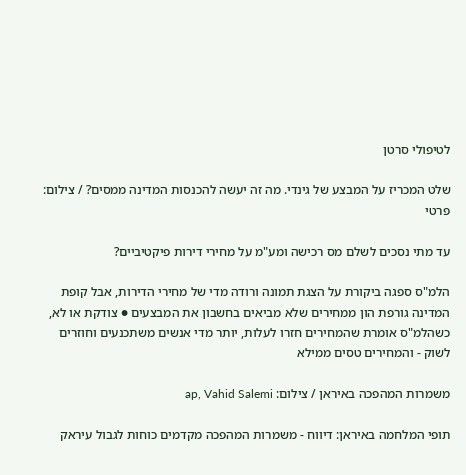לטיפולי סרטן

שלט המכריז על המבצע של גינדי. מה זה יעשה להכנסות המדינה ממסים? / צילום: פרטי

עד מתי נסכים לשלם מס רכישה ומע"מ על מחירי דירות פיקטיביים?

הלמ"ס ספגה ביקורת על הצגת תמונה ורודה מדי של מחירי הדירות, אבל קופת המדינה גורפת הון ממחירים שלא מביאים בחשבון את המבצעים ● צודקת או לא, כשהלמ"ס אומרת שהמחירים חזרו לעלות, יותר מדי אנשים משתכנעים וחוזרים לשוק - והמחירים טסים ממילא

משמרות המהפכה באיראן / צילום: ap, Vahid Salemi

תופי המלחמה באיראן: דיווח - משמרות המהפכה מקדמים כוחות לגבול עיראק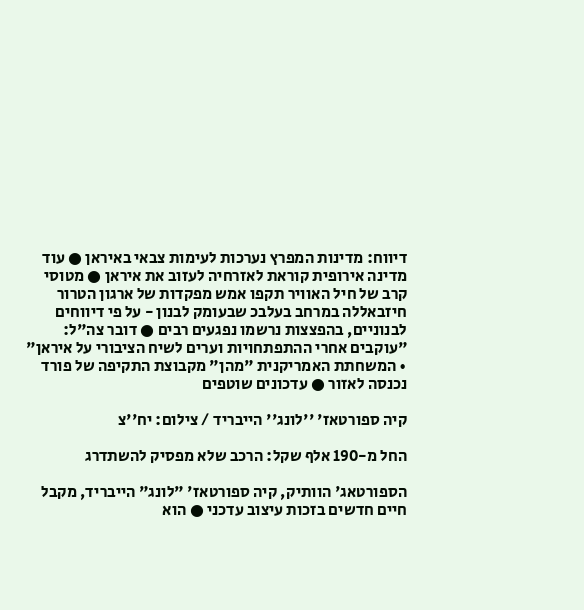דיווח: מדינות המפרץ נערכות לעימות צבאי באיראן ● עוד מדינה אירופית קוראת לאזרחיה לעזוב את איראן ● מטוסי קרב של חיל האוויר תקפו אמש מפקדות של ארגון הטרור חיזבאללה במרחב בעלבכ שבעומק לבנון - על פי דיווחים לבנוניים, בהפצצות נרשמו נפגעים רבים ● דובר צה"ל: "עוקבים אחרי ההתפתחויות וערים לשיח הציבורי על איראן" • המשחתת האמריקנית "מהן" מקבוצת התקיפה של פורד נכנסה לאזור ● עדכונים שוטפים

קיה ספורטאז' ''לונג'' הייבריד / צילום: יח''צ

החל מ-190 אלף שקל: הרכב שלא מפסיק להשתדרג

הספורטאג' הוותיק, קיה ספורטאז' "לונג" הייבריד, מקבל חיים חדשים בזכות עיצוב עדכני ● הוא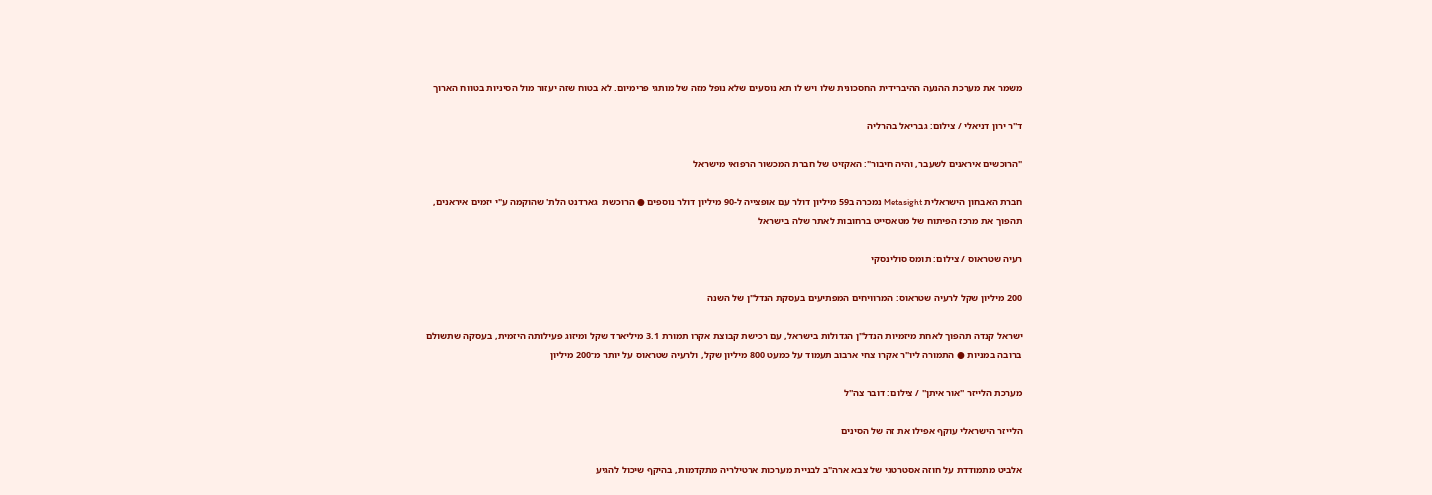משמר את מערכת ההנעה ההיברידית החסכונית שלו ויש לו תא נוסעים שלא נופל מזה של מותגי פרימיום. לא בטוח שזה יעזור מול הסיניות בטווח הארוך

ד''ר ירון דניאלי / צילום: גבריאל בהרליה

"הרוכשים איראנים לשעבר, והיה חיבור": האקזיט של חברת המכשור הרפואי מישראל

חברת האבחון הישראלית Metasight נמכרה ב59 מיליון דולר עם אופצייה ל-90 מיליון דולר נוספים ● הרוכשת  גארדנט הלת' שהוקמה ע"י יזמים איראנים, תהפוך את מרכז הפיתוח של מטאסייט ברחובות לאתר שלה בישראל

רעיה שטראוס / צילום: תומס סולינסקי

200 מיליון שקל לרעיה שטראוס: המרוויחים המפתיעים בעסקת הנדל"ן של השנה

ישראל קנדה תהפוך לאחת מיזמיות הנדל"ן הגדולות בישראל, עם רכישת קבוצת אקרו תמורת 3.1 מיליארד שקל ומיזוג פעילותה היזמית, בעסקה שתשולם ברובה במניות ● התמורה ליו"ר אקרו צחי ארבוב תעמוד על כמעט 800 מיליון שקל, ולרעיה שטראוס על יותר מ־200 מיליון

מערכת הלייזר ''אור איתן'' / צילום: דובר צה''ל

הלייזר הישראלי עוקף אפילו את זה של הסינים

אלביט מתמודדת על חוזה אסטרטגי של צבא ארה"ב לבניית מערכות ארטילריה מתקדמות, בהיקף שיכול להגיע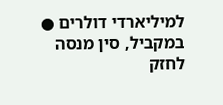למיליארדי דולרים ● במקביל, סין מנסה לחזק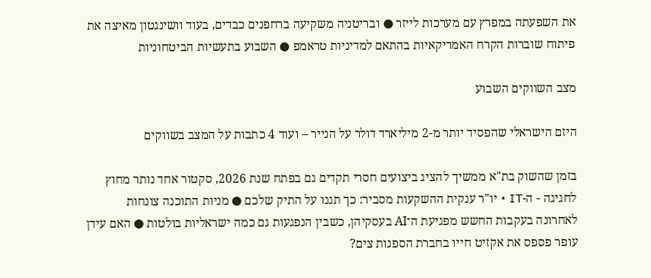את השפעתה במפרץ עם מערכות לייזר ● ובריטניה משקיעה ברחפנים כבדים, בעוד וושינגטון מאיצה את פיתוח שוברות הקרח האמריקאיות בהתאם למדיניות טראמפ ● השבוע בתעשיות הביטחוניות

מצב השווקים השבוע

היזם הישראלי שהפסיד יותר מ-2 מיליארד דולר על הנייר – ועוד 4 כתבות על המצב בשווקים

בזמן שהשוק בת"א ממשיך להציג ביצועים חסרי תקדים גם בפתח שנת 2026, סקטור אחד נותר מחוץ לחגיגה - ה-IT • יו"ר ענקית ההשקעות מסביר: כך תגנו על התיק שלכם ● מניות התוכנה צונחות לאחרונה בעקבות החשש מפגיעת ה־AI בעסקיהן, כשבין הנפגעות גם כמה ישראליות בולטות ● האם עידן עופר פספס את אקזיט חייו בחברת הספנות צים?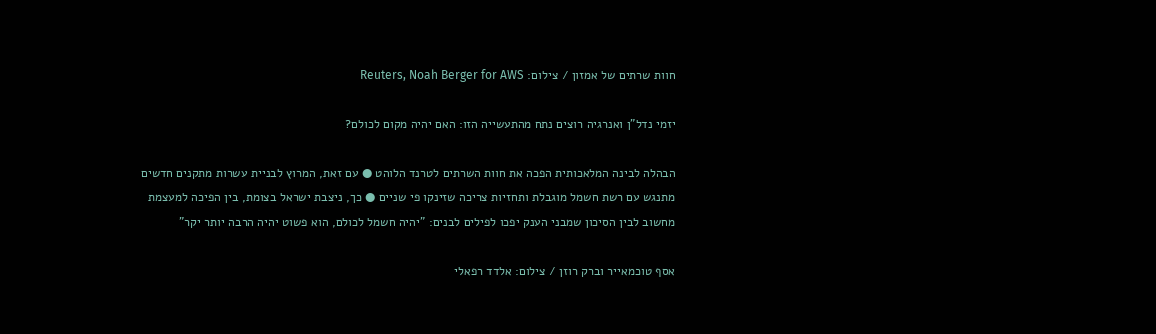חוות שרתים של אמזון / צילום: Reuters, Noah Berger for AWS

יזמי נדל"ן ואנרגיה רוצים נתח מהתעשייה הזו: האם יהיה מקום לכולם?

הבהלה לבינה המלאכותית הפכה את חוות השרתים לטרנד הלוהט ● עם זאת, המרוץ לבניית עשרות מתקנים חדשים מתנגש עם רשת חשמל מוגבלת ותחזיות צריכה שזינקו פי שניים ● כך, ניצבת ישראל בצומת, בין הפיכה למעצמת מחשוב לבין הסיכון שמבני הענק יפכו לפילים לבנים: "יהיה חשמל לכולם, הוא פשוט יהיה הרבה יותר יקר"

אסף טוכמאייר וברק רוזן / צילום: אלדד רפאלי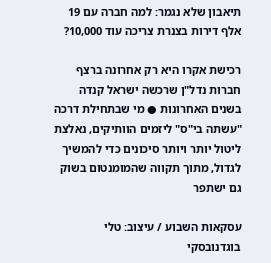תיאבון שלא נגמר: למה חברה עם 19 אלף דירות בצנרת צריכה עוד 10,000?

רכישת אקרו היא רק אחרונה ברצף חברות נדל"ן שרכשה ישראל קנדה בשנים האחרונות ● מי שבתחילת דרכה "עשתה בי"ס" ליזמים הוותיקים, נאלצת ליטול יותר ויותר סיכונים כדי להמשיך לגדול, מתוך תקווה שהמומנטום בשוק גם ישתפר

עסקאות השבוע / עיצוב: טלי בוגדנובסקי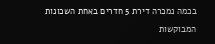בכמה נמכרה דירת 5 חדרים באחת השכונות המבוקשות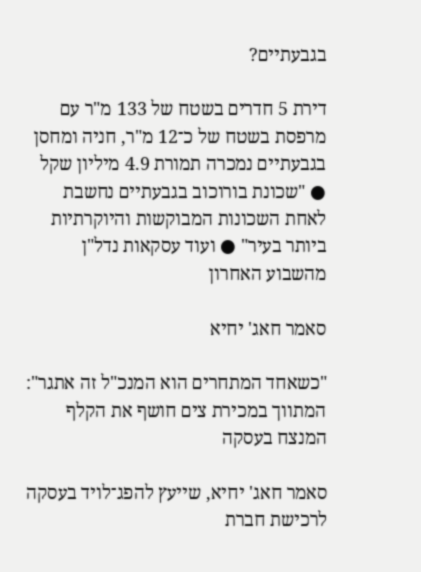בגבעתיים?

דירת 5 חדרים בשטח של 133 מ"ר עם מרפסת בשטח של כ־12 מ"ר, חניה ומחסן בגבעתיים נמכרה תמורת 4.9 מיליון שקל ● "שכונת בורוכוב בגבעתיים נחשבת לאחת השכונות המבוקשות והיוקרתיות ביותר בעיר" ● ועוד עסקאות נדל"ן מהשבוע האחרון

סאמר חאג' יחיא

"כשאחד המתחרים הוא המנכ"ל זה אתגר": המתווך במכירת צים חושף את הקלף המנצח בעסקה

סאמר חאג' יחיא, שייעץ להפג־לויד בעסקה לרכישת חברת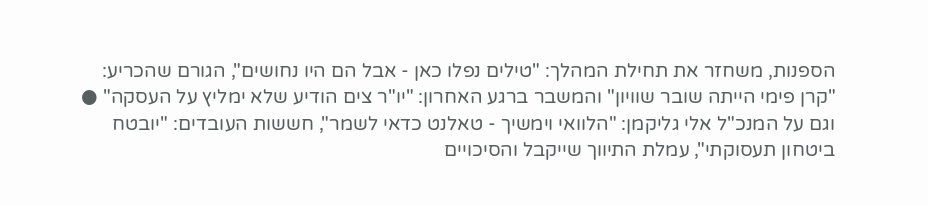הספנות, משחזר את תחילת המהלך: "טילים נפלו כאן - אבל הם היו נחושים", הגורם שהכריע: "קרן פימי הייתה שובר שוויון" והמשבר ברגע האחרון: "יו"ר צים הודיע שלא ימליץ על העסקה" ● וגם על המנכ"ל אלי גליקמן: "הלוואי וימשיך - טאלנט כדאי לשמר", חששות העובדים: "יובטח ביטחון תעסוקתי", עמלת התיווך שייקבל והסיכויים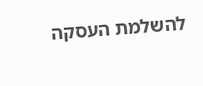להשלמת העסקה